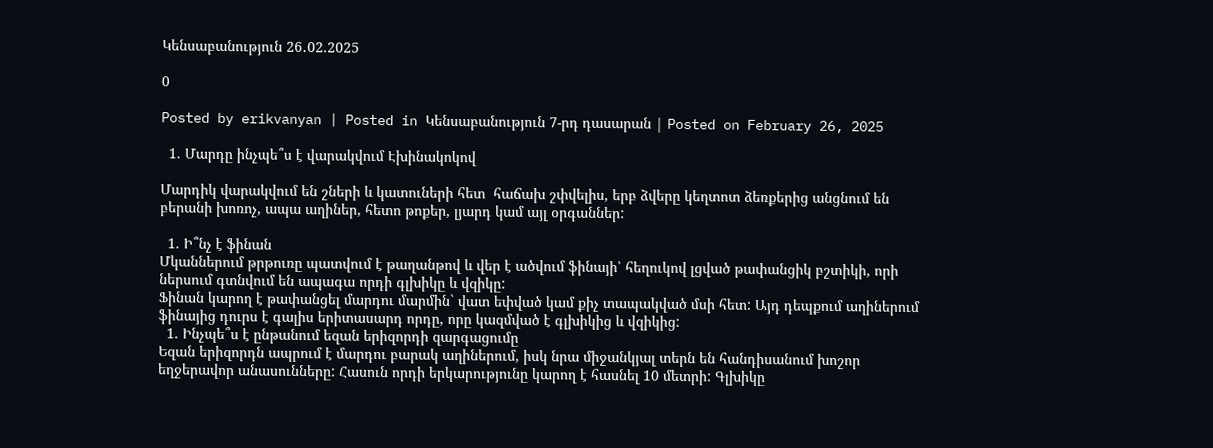Կենսաբանություն 26․02.2025

0

Posted by erikvanyan | Posted in Կենսաբանություն 7-րդ դասարան | Posted on February 26, 2025

  1. Մարդը ինչպե՞ս է վարակվում Էխինակոկով

Մարդիկ վարակվում են շների և կատուների հետ  հաճախ շփվելիս, երբ ձվերը կեղտոտ ձեռքերից անցնում են բերանի խոռոչ, ապա աղիներ, հետո թոքեր, լյարդ կամ այլ օրգաններ:

  1. Ի՞նչ է ֆինան
Մկաններում թրթուռը պատվում է թաղանթով և վեր է ածվում ֆինայի՝ հեղուկով լցված թափանցիկ բշտիկի, որի ներսում գտնվում են ապագա որդի գլխիկը և վզիկը:
Ֆինան կարող է թափանցել մարդու մարմին` վատ եփված կամ քիչ տապակված մսի հետ: Այդ դեպքում աղիներում ֆինայից դուրս է գալիս երիտասարդ որդը, որը կազմված է գլխիկից և վզիկից:
  1. Ինչպե՞ս է ընթանում եզան երիզորդի զարգացումը
Եզան երիզորդն ապրում է մարդու բարակ աղիներում, իսկ նրա միջանկյալ տերն են հանդիսանում խոշոր եղջերավոր անասունները: Հասուն որդի երկարությունը կարող է հասնել 10 մետրի: Գլխիկը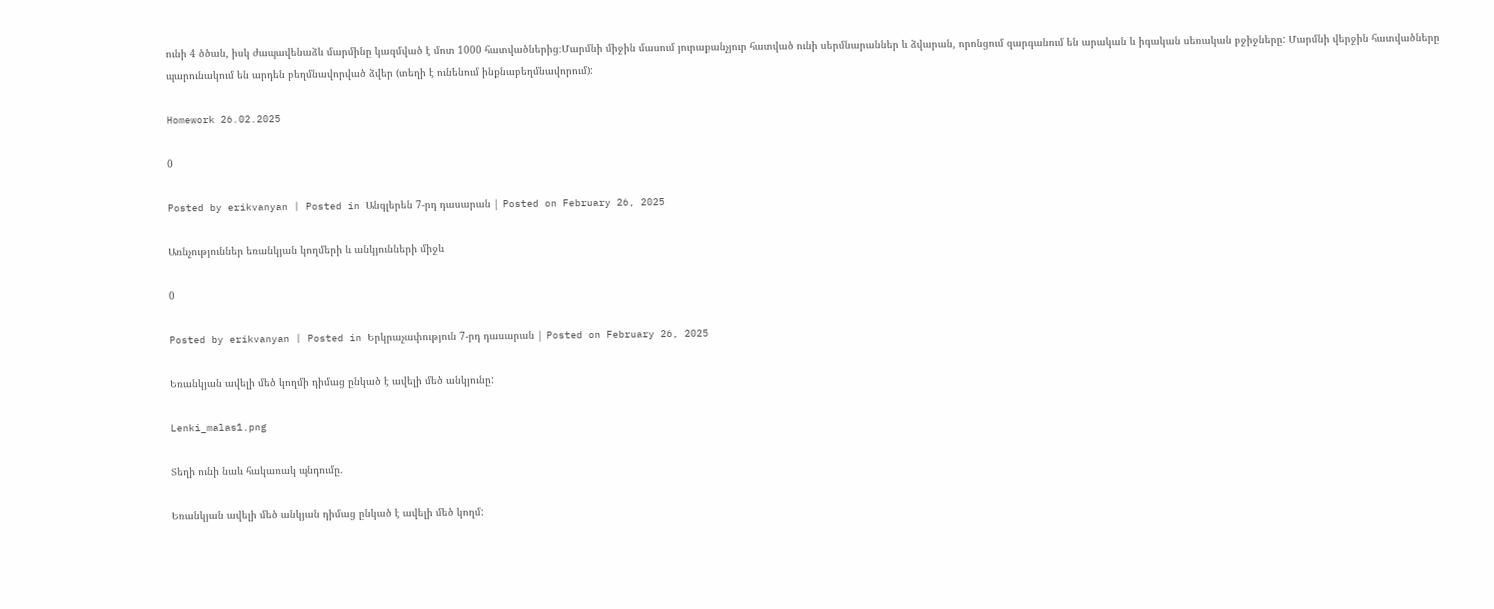ունի 4 ծծան, իսկ ժապավենաձև մարմինը կազմված է մոտ 1000 հատվածներից։Մարմնի միջին մասում յուրաքանչյուր հատված ունի սերմնարաններ և ձվարան, որոնցում զարգանում են արական և իգական սեռական բջիջները: Մարմնի վերջին հատվածները պարունակում են արդեն բեղմնավորված ձվեր (տեղի է ունենում ինքնաբեղմնավորում):

Homework 26.02.2025

0

Posted by erikvanyan | Posted in Անգլերեն 7-րդ դասարան | Posted on February 26, 2025

Առնչություններ եռանկյան կողմերի և անկյունների միջև

0

Posted by erikvanyan | Posted in Երկրաչափություն 7-րդ դասարան | Posted on February 26, 2025

Եռանկյան ավելի մեծ կողմի դիմաց ընկած է ավելի մեծ անկյունը:

Lenki_malas1.png

Տեղի ունի նաև հակառակ պնդումը.

Եռանկյան ավելի մեծ անկյան դիմաց ընկած է ավելի մեծ կողմ: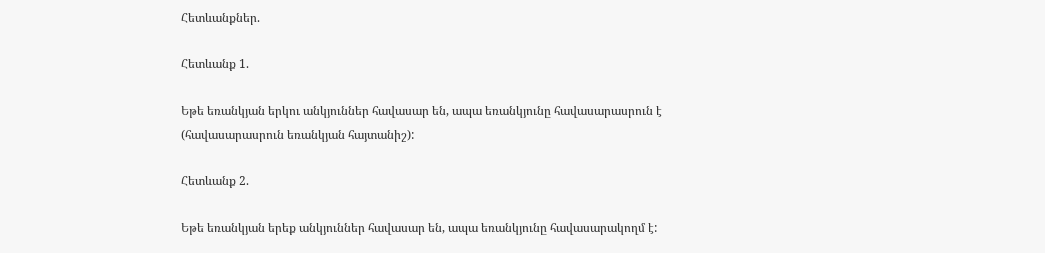Հետևանքներ.

Հետևանք 1.

Եթե եռանկյան երկու անկյուններ հավասար են, ապա եռանկյունը հավասարասրուն է (հավասարասրուն եռանկյան հայտանիշ):

Հետևանք 2.

Եթե եռանկյան երեք անկյուններ հավասար են, ապա եռանկյունը հավասարակողմ է: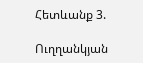Հետևանք 3.

Ուղղանկյան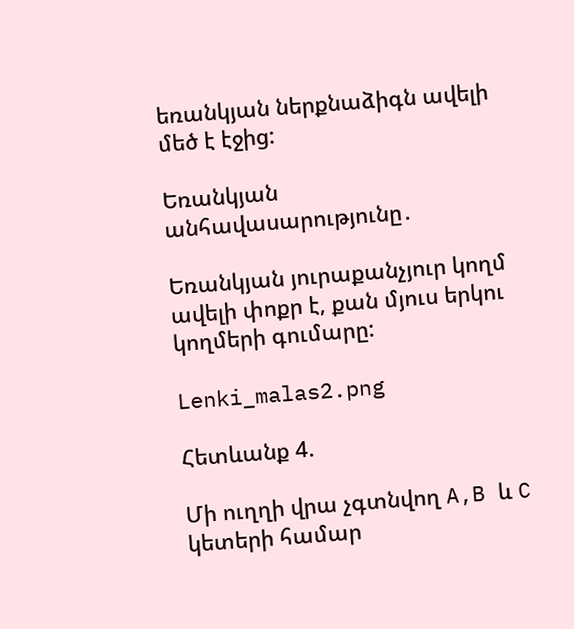եռանկյան ներքնաձիգն ավելի մեծ է էջից:

Եռանկյան անհավասարությունը․

Եռանկյան յուրաքանչյուր կողմ ավելի փոքր է, քան մյուս երկու կողմերի գումարը:

Lenki_malas2.png

Հետևանք 4.

Մի ուղղի վրա չգտնվող A,B և C կետերի համար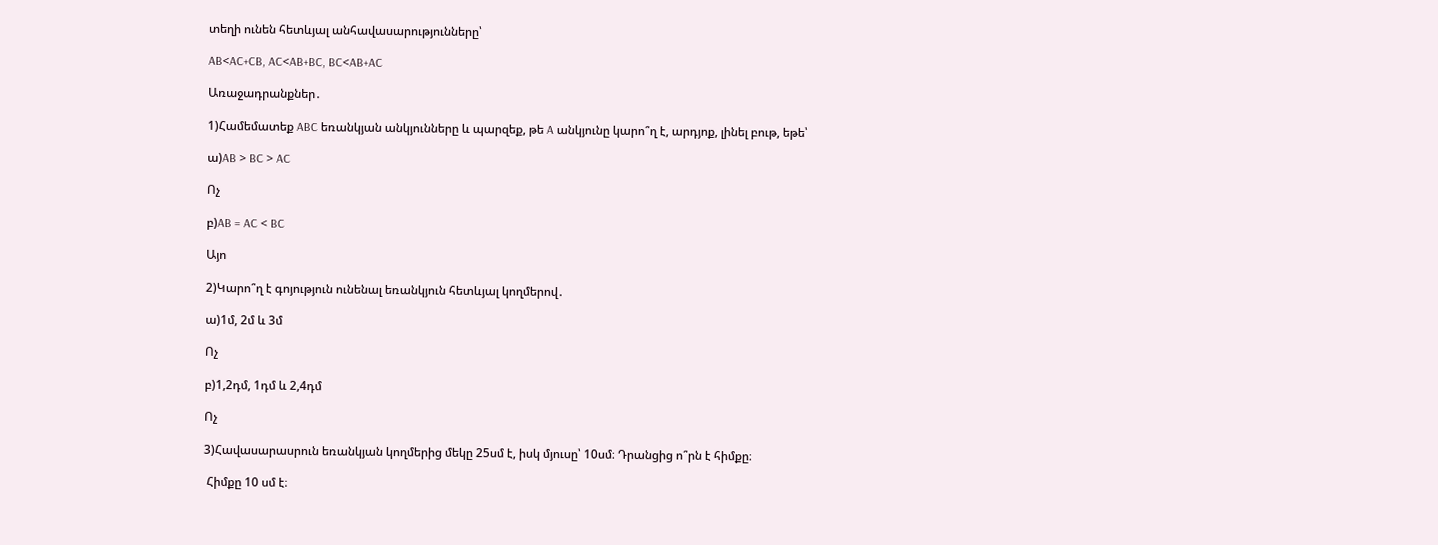տեղի ունեն հետևյալ անհավասարությունները՝

AB<AC+CB, AC<AB+BC, BC<AB+AC

Առաջադրանքներ․

1)Համեմատեք ABC եռանկյան անկյունները և պարզեք, թե A անկյունը կարո՞ղ է, արդյոք, լինել բութ, եթե՝

ա)AB > BC > AC

Ոչ

բ)AB = AC < BC

Այո

2)Կարո՞ղ է գոյություն ունենալ եռանկյուն հետևյալ կողմերով․

ա)1մ, 2մ և 3մ

Ոչ

բ)1,2դմ, 1դմ և 2,4դմ

Ոչ

3)Հավասարասրուն եռանկյան կողմերից մեկը 25սմ է, իսկ մյուսը՝ 10սմ։ Դրանցից ո՞րն է հիմքը։

 Հիմքը 10 սմ է։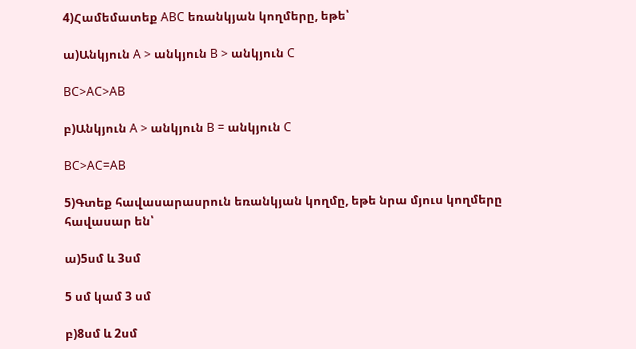4)Համեմատեք ABC եռանկյան կողմերը, եթե՝

ա)Անկյուն A > անկյուն B > անկյուն C

BC>AC>AB

բ)Անկյուն A > անկյուն B = անկյուն C

BC>AC=AB

5)Գտեք հավասարասրուն եռանկյան կողմը, եթե նրա մյուս կողմերը հավասար են՝

ա)5սմ և 3սմ

5 սմ կամ 3 սմ

բ)8սմ և 2սմ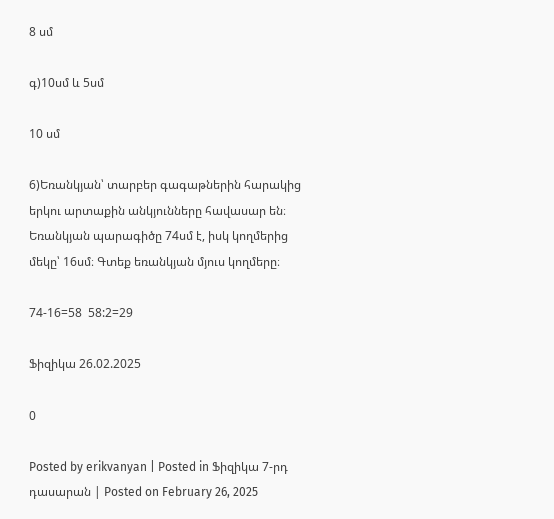8 սմ

գ)10սմ և 5սմ

10 սմ

6)Եռանկյան՝ տարբեր գագաթներին հարակից երկու արտաքին անկյունները հավասար են։ Եռանկյան պարագիծը 74սմ է, իսկ կողմերից մեկը՝ 16սմ։ Գտեք եռանկյան մյուս կողմերը։

74-16=58  58:2=29

Ֆիզիկա 26.02.2025

0

Posted by erikvanyan | Posted in Ֆիզիկա 7-րդ դասարան | Posted on February 26, 2025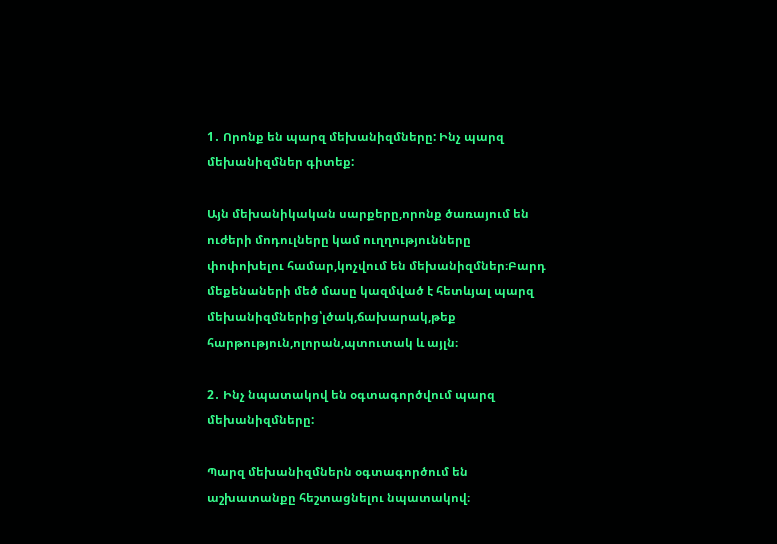1․ Որոնք են պարզ մեխանիզմները: Ինչ պարզ մեխանիզմներ գիտեք:

Այն մեխանիկական սարքերը,որոնք ծառայում են ուժերի մոդուլները կամ ուղղությունները փոփոխելու համար,կոչվում են մեխանիզմներ։Բարդ մեքենաների մեծ մասը կազմված է հետևյալ պարզ մեխանիզմներից՝լծակ,ճախարակ,թեք հարթություն,ոլորան,պտուտակ և այլն։

2․ Ինչ նպատակով են օգտագործվում պարզ մեխանիզմները:

Պարզ մեխանիզմներն օգտագործում են աշխատանքը հեշտացնելու նպատակով։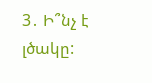3․ Ի՞նչ է լծակը: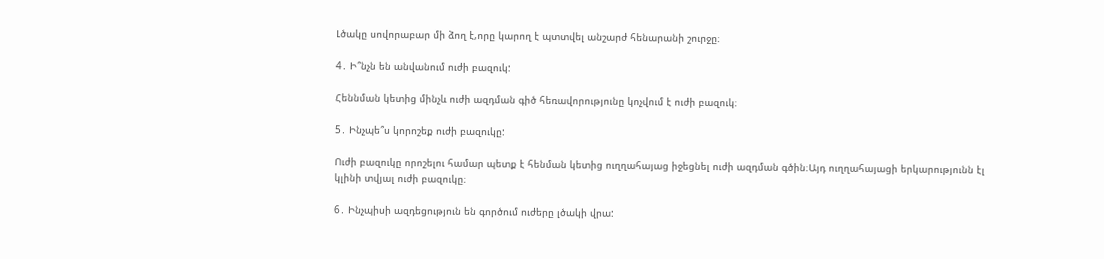Լծակը սովորաբար մի ձող է,որը կարող է պտտվել անշարժ հենարանի շուրջը։

4․ Ի՞նչն են անվանում ուժի բազուկ:

Հեննման կետից մինչև ուժի ազդման գիծ հեռավորությունը կոչվում է ուժի բազուկ։

5․ Ինչպե՞ս կորոշեք ուժի բազուկը:

Ուժի բազուկը որոշելու համար պետք է հենման կետից ուղղահայաց իջեցնել ուժի ազդման գծին։Այդ ուղղահայացի երկարությունն էլ կլինի տվյալ ուժի բազուկը։

6․ Ինչպիսի ազդեցություն են գործում ուժերը լծակի վրա: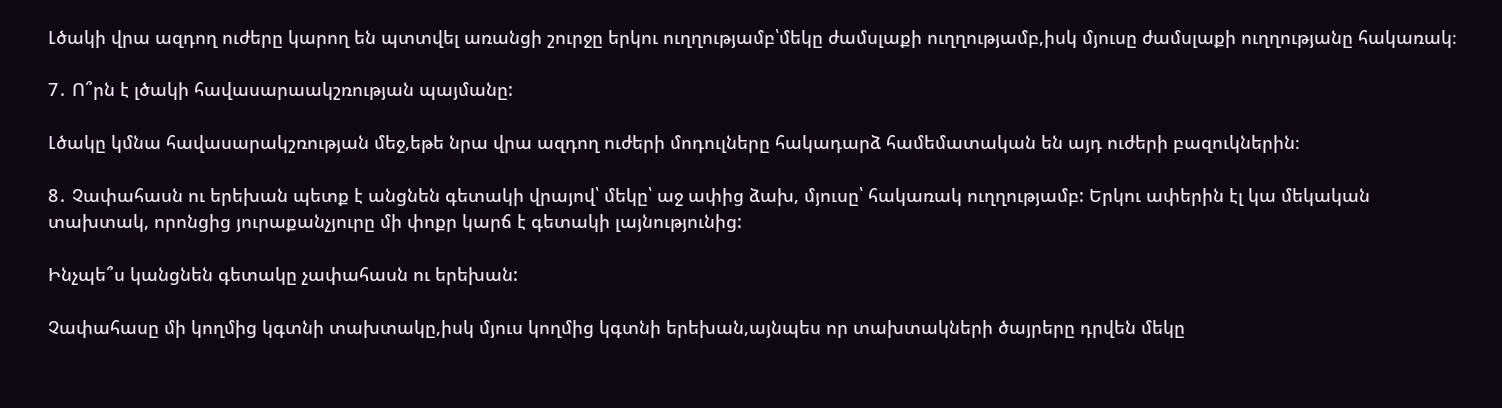Լծակի վրա ազդող ուժերը կարող են պտտվել առանցի շուրջը երկու ուղղությամբ՝մեկը ժամսլաքի ուղղությամբ,իսկ մյուսը ժամսլաքի ուղղությանը հակառակ։

7․ Ո՞րն է լծակի հավասարաակշռության պայմանը:

Լծակը կմնա հավասարակշռության մեջ,եթե նրա վրա ազդող ուժերի մոդուլները հակադարձ համեմատական են այդ ուժերի բազուկներին։

8․ Չափահասն ու երեխան պետք է անցնեն գետակի վրայով՝ մեկը՝ աջ ափից ձախ, մյուսը՝ հակառակ ուղղությամբ: Երկու ափերին էլ կա մեկական տախտակ, որոնցից յուրաքանչյուրը մի փոքր կարճ է գետակի լայնությունից:

Ինչպե՞ս կանցնեն գետակը չափահասն ու երեխան:

Չափահասը մի կողմից կգտնի տախտակը,իսկ մյուս կողմից կգտնի երեխան,այնպես որ տախտակների ծայրերը դրվեն մեկը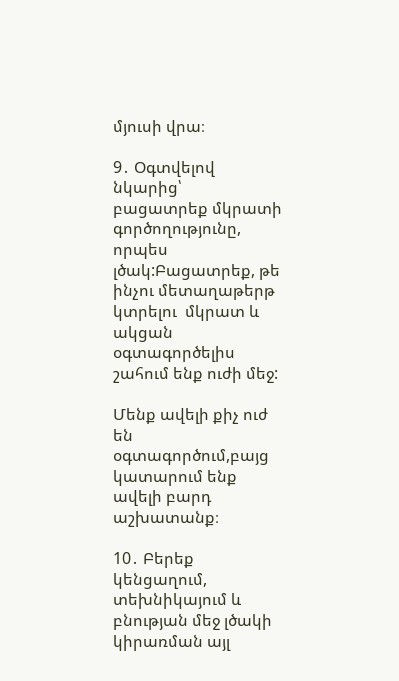մյուսի վրա։

9․ Օգտվելով նկարից՝  բացատրեք մկրատի  գործողությունը, որպես լծակ:Բացատրեք, թե ինչու մետաղաթերթ կտրելու  մկրատ և ակցան օգտագործելիս շահում ենք ուժի մեջ:

Մենք ավելի քիչ ուժ են օգտագործում,բայց կատարում ենք ավելի բարդ աշխատանք։

10․ Բերեք կենցաղում, տեխնիկայում և բնության մեջ լծակի կիրառման այլ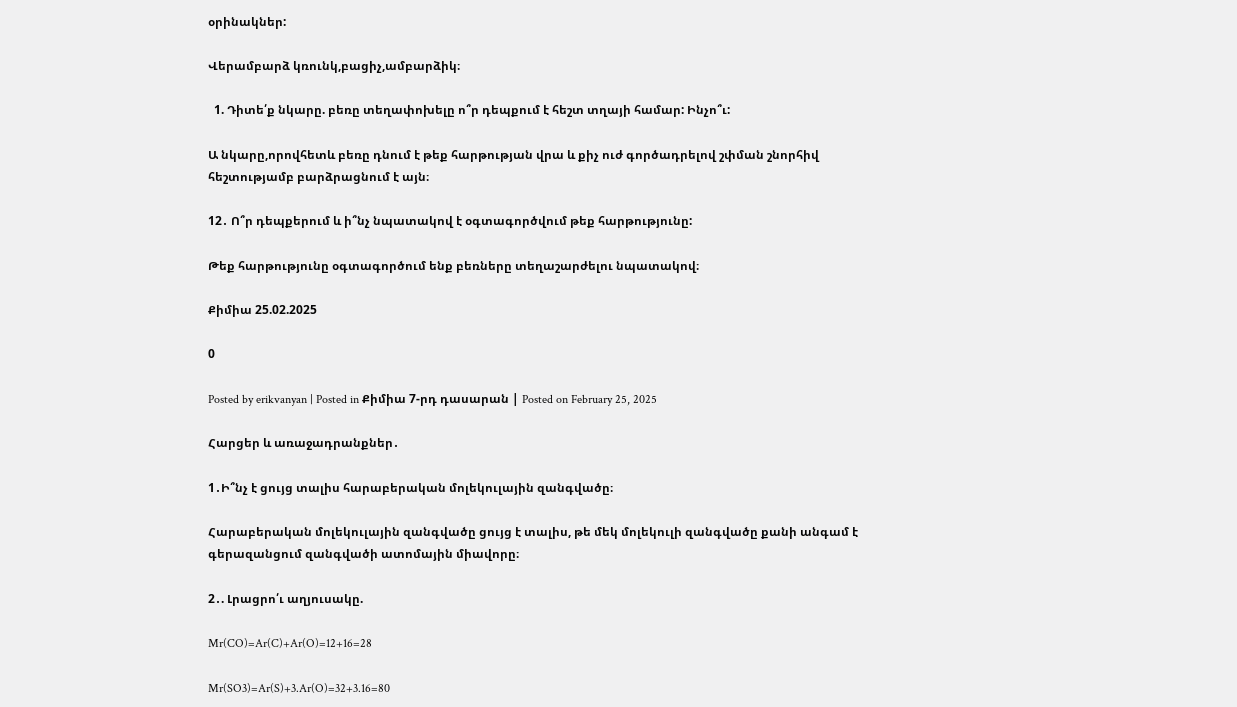օրինակներ:

Վերամբարձ կռունկ,բացիչ,ամբարձիկ։

  1. Դիտե՛ք նկարը. բեռը տեղափոխելը ո՞ր դեպքում է հեշտ տղայի համար: Ինչո՞ւ:

Ա նկարը,որովհետև բեռը դնում է թեք հարթության վրա և քիչ ուժ գործադրելով շփման շնորհիվ հեշտությամբ բարձրացնում է այն։

12․ Ո՞ր դեպքերում և ի՞նչ նպատակով է օգտագործվում թեք հարթությունը:

Թեք հարթությունը օգտագործում ենք բեռները տեղաշարժելու նպատակով։

Քիմիա 25.02.2025

0

Posted by erikvanyan | Posted in Քիմիա 7-րդ դասարան | Posted on February 25, 2025

Հարցեր և առաջադրանքներ․

1․Ի՞նչ է ցույց տալիս հարաբերական մոլեկուլային զանգվածը։

Հարաբերական մոլեկուլային զանգվածը ցույց է տալիս, թե մեկ մոլեկուլի զանգվածը քանի անգամ է գերազանցում զանգվածի ատոմային միավորը։

2․. Լրացրո՛ւ աղյուսակը.

Mr(CO)=Ar(C)+Ar(O)=12+16=28

Mr(SO3)=Ar(S)+3.Ar(O)=32+3.16=80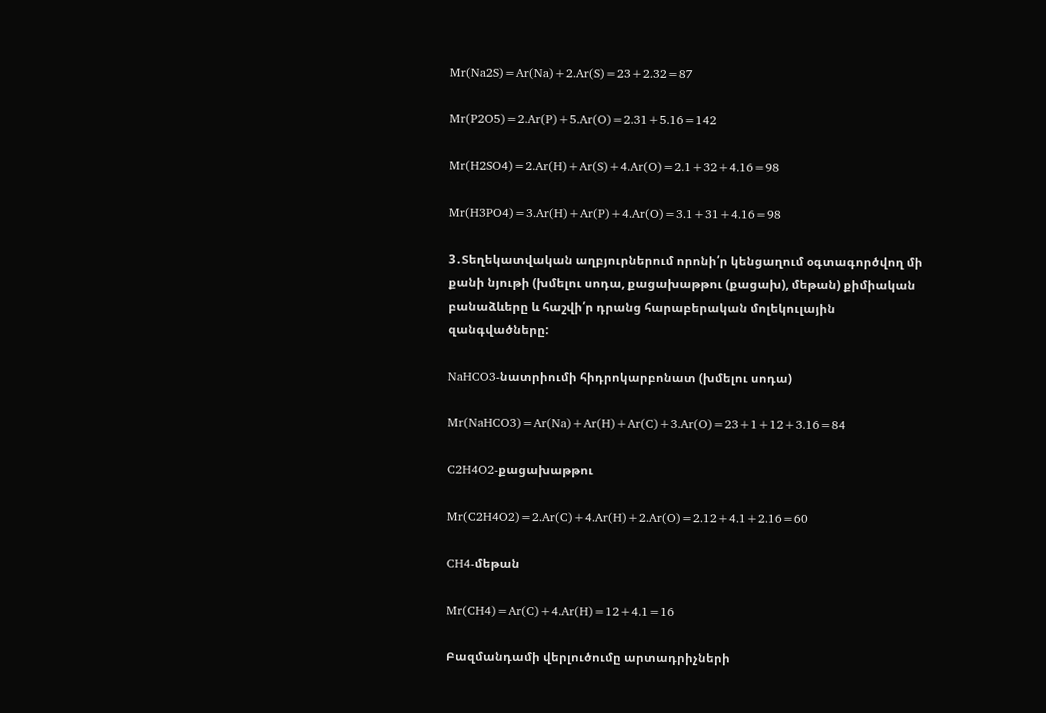Mr(Na2S)=Ar(Na)+2.Ar(S)=23+2.32=87

Mr(P2O5)=2.Ar(P)+5.Ar(O)=2.31+5.16=142

Mr(H2SO4)=2.Ar(H)+Ar(S)+4.Ar(O)=2.1+32+4.16=98

Mr(H3PO4)=3.Ar(H)+Ar(P)+4.Ar(O)=3.1+31+4.16=98

3․Տեղեկատվական աղբյուրներում որոնի՛ր կենցաղում օգտագործվող մի քանի նյութի (խմելու սոդա, քացախաթթու (քացախ), մեթան) քիմիական բանաձևերը և հաշվի՛ր դրանց հարաբերական մոլեկուլային զանգվածները:

NaHCO3-նատրիումի հիդրոկարբոնատ (խմելու սոդա)

Mr(NaHCO3)=Ar(Na)+Ar(H)+Ar(C)+3.Ar(O)=23+1+12+3.16=84

C2H4O2-քացախաթթու

Mr(C2H4O2)=2.Ar(C)+4.Ar(H)+2.Ar(O)=2.12+4.1+2.16=60

CH4-մեթան

Mr(CH4)=Ar(C)+4.Ar(H)=12+4.1=16

Բազմանդամի վերլուծումը արտադրիչների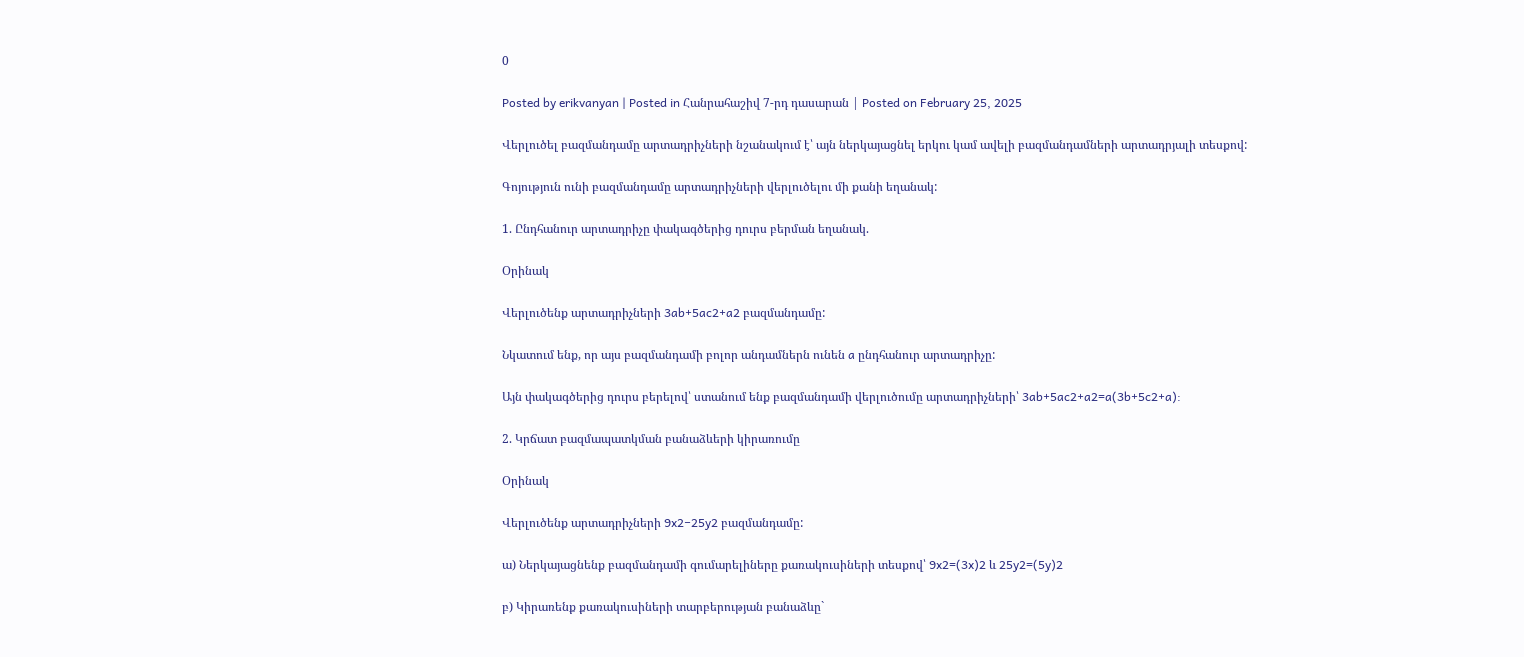0

Posted by erikvanyan | Posted in Հանրահաշիվ 7-րդ դասարան | Posted on February 25, 2025

Վերլուծել բազմանդամը արտադրիչների նշանակում է՝ այն ներկայացնել երկու կամ ավելի բազմանդամների արտադրյալի տեսքով:

Գոյություն ունի բազմանդամը արտադրիչների վերլուծելու մի քանի եղանակ:

1. Ընդհանուր արտադրիչը փակագծերից դուրս բերման եղանակ.

Օրինակ

Վերլուծենք արտադրիչների 3ab+5ac2+a2 բազմանդամը:

Նկատում ենք, որ այս բազմանդամի բոլոր անդամներն ունեն a ընդհանուր արտադրիչը:

Այն փակագծերից դուրս բերելով՝ ստանում ենք բազմանդամի վերլուծումը արտադրիչների՝ 3ab+5ac2+a2=a(3b+5c2+a):

2. Կրճատ բազմապատկման բանաձևերի կիրառումը

Օրինակ

Վերլուծենք արտադրիչների 9x2−25y2 բազմանդամը:

ա) Ներկայացնենք բազմանդամի գումարելիները քառակուսիների տեսքով՝ 9x2=(3x)2 և 25y2=(5y)2

բ) Կիրառենք քառակուսիների տարբերության բանաձևը`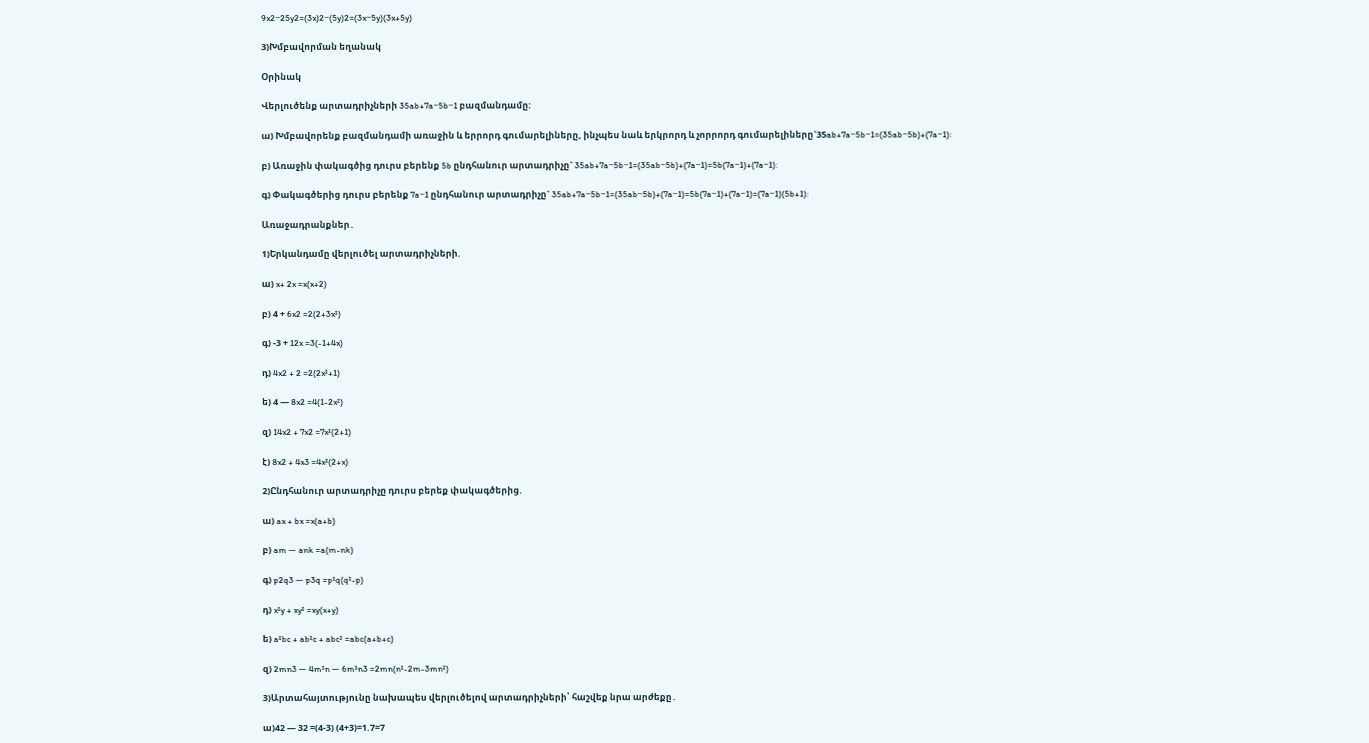9x2−25y2=(3x)2−(5y)2=(3x−5y)(3x+5y)

3)Խմբավորման եղանակ

Օրինակ

Վերլուծենք արտադրիչների 35ab+7a−5b−1 բազմանդամը:

ա) Խմբավորենք բազմանդամի առաջին և երրորդ գումարելիները, ինչպես նաև երկրորդ և չորրորդ գումարելիները`35ab+7a−5b−1=(35ab−5b)+(7a−1):

բ) Առաջին փակագծից դուրս բերենք 5b ընդհանուր արտադրիչը` 35ab+7a−5b−1=(35ab−5b)+(7a−1)=5b(7a−1)+(7a−1):

գ) Փակագծերից դուրս բերենք 7a−1 ընդհանուր արտադրիչը` 35ab+7a−5b−1=(35ab−5b)+(7a−1)=5b(7a−1)+(7a−1)=(7a−1)(5b+1):

Առաջադրանքներ․

1)Երկանդամը վերլուծել արտադրիչների.

ա) x+ 2x =x(x+2)

բ) 4 + 6x2 =2(2+3x²)

գ) -3 + 12x =3(-1+4x)

դ) 4x2 + 2 =2(2x²+1)

ե) 4 — 8x2 =4(1-2x²)

զ) 14x2 + 7x2 =7x²(2+1)

է) 8x2 + 4x3 =4x²(2+x)

2)Ընդհանուր արտադրիչը դուրս բերեք փակագծերից.

ա) ax + bx =x(a+b)

բ) am — ank =a(m-nk)

գ) p2q3 — p3q =p²q(q²-p)

դ) x²y + xy² =xy(x+y)

ե) a²bc + ab²c + abc² =abc(a+b+c)

զ) 2mn3 — 4m²n — 6m²n3 =2mn(n²-2m-3mn²)

3)Արտահայտությունը նախապես վերլուծելով արտադրիչների՝ հաշվեք նրա արժեքը․

ա)42 — 32 =(4-3) (4+3)=1.7=7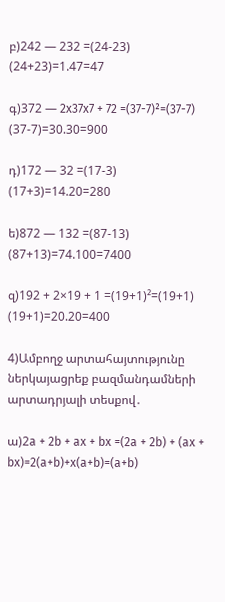բ)242 — 232 =(24-23)  (24+23)=1.47=47

գ)372 — 2x37x7 + 72 =(37-7)²=(37-7) (37-7)=30.30=900

դ)172 — 32 =(17-3) (17+3)=14.20=280

ե)872 — 132 =(87-13) (87+13)=74.100=7400

զ)192 + 2×19 + 1 =(19+1)²=(19+1) (19+1)=20.20=400

4)Ամբողջ արտահայտությունը ներկայացրեք բազմանդամների արտադրյալի տեսքով․

ա)2a + 2b + ax + bx =(2a + 2b) + (ax + bx)=2(a+b)+x(a+b)=(a+b)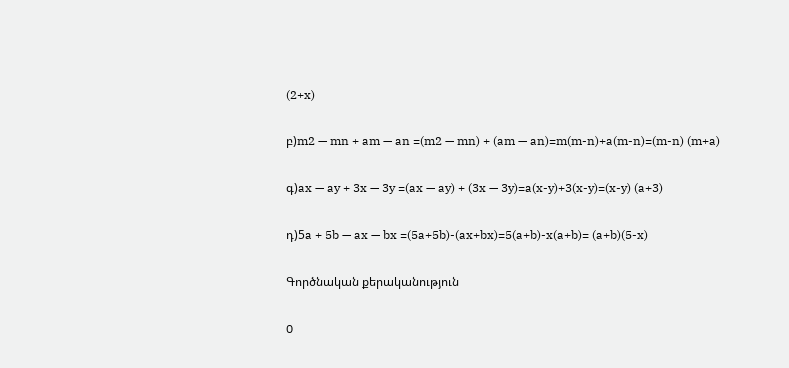(2+x)

բ)m2 — mn + am — an =(m2 — mn) + (am — an)=m(m-n)+a(m-n)=(m-n) (m+a)

գ)ax — ay + 3x — 3y =(ax — ay) + (3x — 3y)=a(x-y)+3(x-y)=(x-y) (a+3)

դ)5a + 5b — ax — bx =(5a+5b)-(ax+bx)=5(a+b)-x(a+b)= (a+b)(5-x)

Գործնական քերականություն

0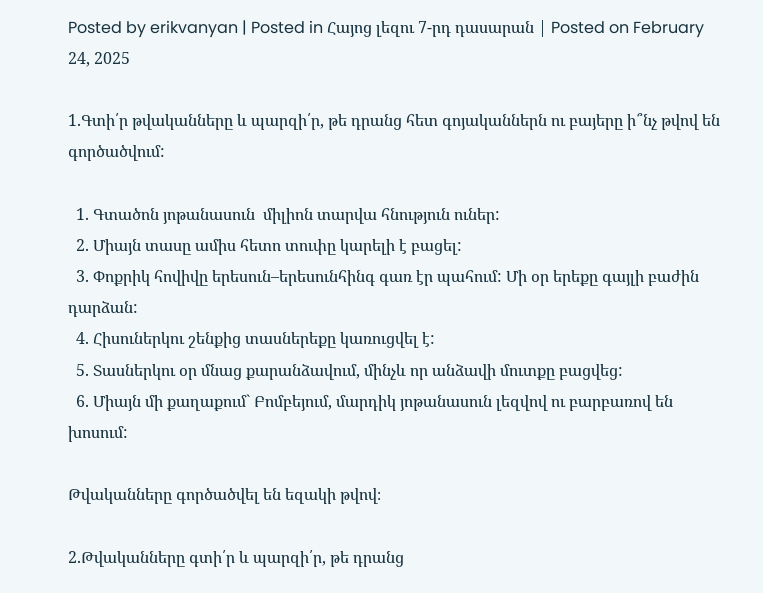Posted by erikvanyan | Posted in Հայոց լեզու 7-րդ դասարան | Posted on February 24, 2025

1.Գտի՛ր թվականները և պարզի՛ր, թե դրանց հետ գոյականներն ու բայերը ի՞նչ թվով են գործածվում:

  1. Գտածոն յոթանասուն  միլիոն տարվա հնություն ուներ:
  2. Միայն տասը ամիս հետո տուփը կարելի է բացել:
  3. Փոքրիկ հովիվը երեսուն–երեսունհինգ գառ էր պահում: Մի օր երեքը գայլի բաժին  դարձան:
  4. Հիսուներկու շենքից տասներեքը կառուցվել է:
  5. Տասներկու օր մնաց քարանձավում, մինչև որ անձավի մուտքը բացվեց:
  6. Միայն մի քաղաքում` Բոմբեյում, մարդիկ յոթանասուն լեզվով ու բարբառով են խոսում:

Թվականները գործածվել են եզակի թվով։

2.Թվականները գտի՛ր և պարզի՛ր, թե դրանց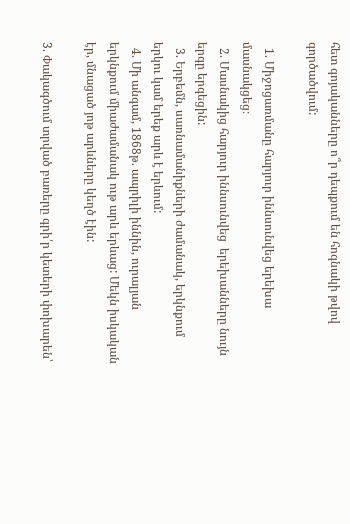հետ գոյականները ո՞ր դեպքում են հոգնակի թվով գործածվում:

  1. Միջոցառմանը հարյուր իննսունվեց երեխա մասնակցեց։
  2. Մասնակից հարյուր իննսունվեց  երեխանները նույն երգը երգեցին:
  3. Երբեմն, սառնամանիքների ժամանակ, երկնքում երկու կամ երեք արև է երևում:
  4. Մի անգամ, 1868թ. ապրիլի իննին, ուրալյան երկնքում միաժամանակ ութ արև երևաց: Մեկն իսկական էր, մնացած յոթ արևները կեղծ էին:

3. Փակագծում տրված բառերը գրի՛ր կետերի փոխարեն՝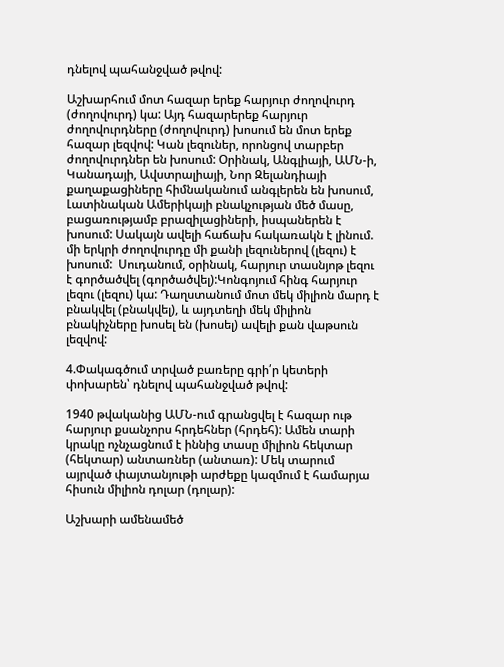դնելով պահանջված թվով:

Աշխարհում մոտ հազար երեք հարյուր ժողովուրդ (ժողովուրդ) կա: Այդ հազարերեք հարյուր ժողովուրդները (ժողովուրդ) խոսում են մոտ երեք հազար լեզվով: Կան լեզուներ, որոնցով տարբեր ժողովուրդներ են խոսում: Օրինակ, Անգլիայի, ԱՄՆ-ի, Կանադայի, Ավստրալիայի, Նոր Զելանդիայի քաղաքացիները հիմնականում անգլերեն են խոսում, Լատինական Ամերիկայի բնակչության մեծ մասը, բացառությամբ բրազիլացիների, իսպաներեն է խոսում: Սակայն ավելի հաճախ հակառակն է լինում. մի երկրի ժողովուրդը մի քանի լեզուներով (լեզու) է խոսում:  Սուդանում, օրինակ, հարյուր տասնյոթ լեզու է գործածվել (գործածվել):Կոնգոյում հինգ հարյուր լեզու (լեզու) կա: Դաղստանում մոտ մեկ միլիոն մարդ է բնակվել (բնակվել), և այդտեղի մեկ միլիոն բնակիչները խոսել են (խոսել) ավելի քան վաթսուն լեզվով:

4.Փակագծում տրված բառերը գրի՛ր կետերի փոխարեն՝ դնելով պահանջված թվով:

1940 թվականից ԱՄՆ-ում գրանցվել է հազար ութ հարյուր քսանչորս հրդեհներ (հրդեհ): Ամեն տարի կրակը ոչնչացնում է իննից տասը միլիոն հեկտար (հեկտար) անտառներ (անտառ): Մեկ տարում այրված փայտանյութի արժեքը կազմում է համարյա հիսուն միլիոն դոլար (դոլար):

Աշխարի ամենամեծ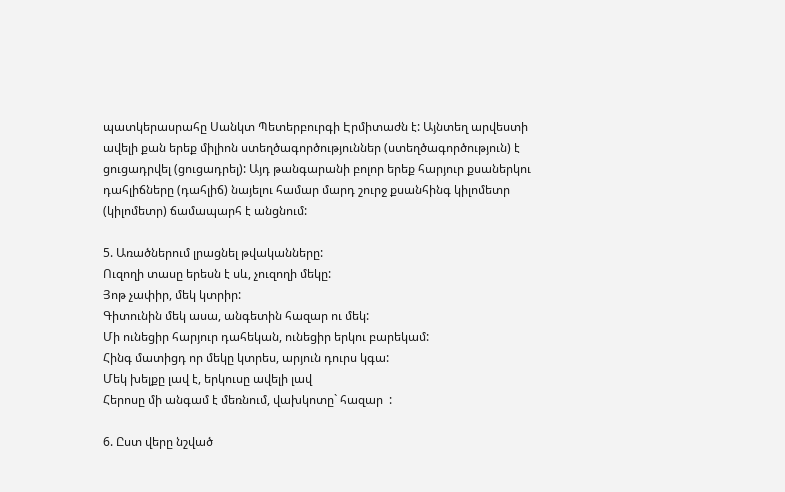պատկերասրահը Սանկտ Պետերբուրգի Էրմիտաժն է: Այնտեղ արվեստի  ավելի քան երեք միլիոն ստեղծագործություններ (ստեղծագործություն) է ցուցադրվել (ցուցադրել): Այդ թանգարանի բոլոր երեք հարյուր քսաներկու դահլիճները (դահլիճ) նայելու համար մարդ շուրջ քսանհինգ կիլոմետր (կիլոմետր) ճամապարհ է անցնում:

5. Առածներում լրացնել թվականները:
Ուզողի տասը երեսն է սև, չուզողի մեկը:
Յոթ չափիր, մեկ կտրիր:
Գիտունին մեկ ասա, անգետին հազար ու մեկ:
Մի ունեցիր հարյուր դահեկան, ունեցիր երկու բարեկամ:
Հինգ մատիցդ որ մեկը կտրես, արյուն դուրս կգա:
Մեկ խելքը լավ է, երկուսը ավելի լավ
Հերոսը մի անգամ է մեռնում, վախկոտը` հազար  :

6. Ըստ վերը նշված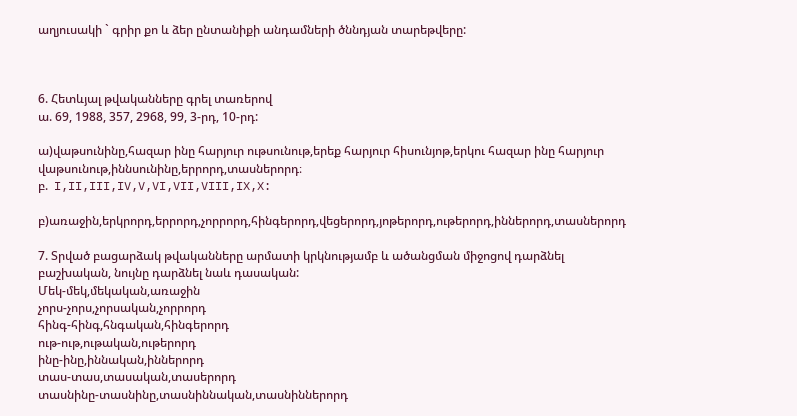աղյուսակի ` գրիր քո և ձեր ընտանիքի անդամների ծննդյան տարեթվերը:



6. Հետևյալ թվականները գրել տառերով
ա. 69, 1988, 357, 2968, 99, 3-րդ, 10-րդ:

ա)վաթսունինը,հազար ինը հարյուր ութսունութ,երեք հարյուր հիսունյոթ,երկու հազար ինը հարյուր վաթսունութ,իննսունինը,երրորդ,տասներորդ։
բ.  I,II,III,IV,V,VI,VII,VIII,IX,X:

բ)առաջին,երկրորդ,երրորդ,չորրորդ,հինգերորդ,վեցերորդ,յոթերորդ,ութերորդ,իններորդ,տասներորդ

7. Տրված բացարձակ թվականները արմատի կրկնությամբ և ածանցման միջոցով դարձնել բաշխական, նույնը դարձնել նաև դասական:
Մեկ-մեկ,մեկական,առաջին
չորս-չորս,չորսական,չորրորդ
հինգ-հինգ,հնգական,հինգերորդ
ութ-ութ,ութական,ութերորդ
ինը-ինը,իննական,իններորդ
տաս-տաս,տասական,տասերորդ
տասնինը-տասնինը,տասնիննական,տասնիններորդ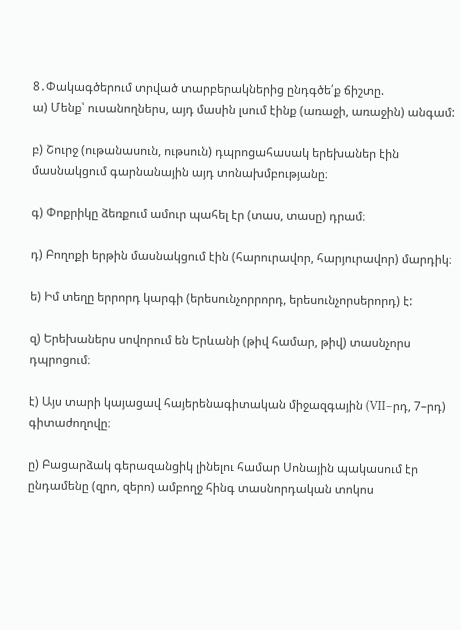8․Փակագծերում տրված տարբերակներից ընդգծե՛ք ճիշտը.
ա) Մենք՝ ուսանողներս, այդ մասին լսում էինք (առաջի, առաջին) անգամ:

բ) Շուրջ (ութանասուն, ութսուն) դպրոցահասակ երեխաներ էին մասնակցում գարնանային այդ տոնախմբությանը։

գ) Փոքրիկը ձեռքում ամուր պահել էր (տաս, տասը) դրամ։

դ) Բողոքի երթին մասնակցում էին (հարուրավոր, հարյուրավոր) մարդիկ։

ե) Իմ տեղը երրորդ կարգի (երեսունչորրորդ, երեսունչորսերորդ) է:

զ) Երեխաներս սովորում են Երևանի (թիվ համար, թիվ) տասնչորս դպրոցում։

է) Այս տարի կայացավ հայերենագիտական միջազգային (VII–րդ, 7–րդ) գիտաժողովը։

ը) Բացարձակ գերազանցիկ լինելու համար Սոնային պակասում էր ընդամենը (զրո, զերո) ամբողջ հինգ տասնորդական տոկոս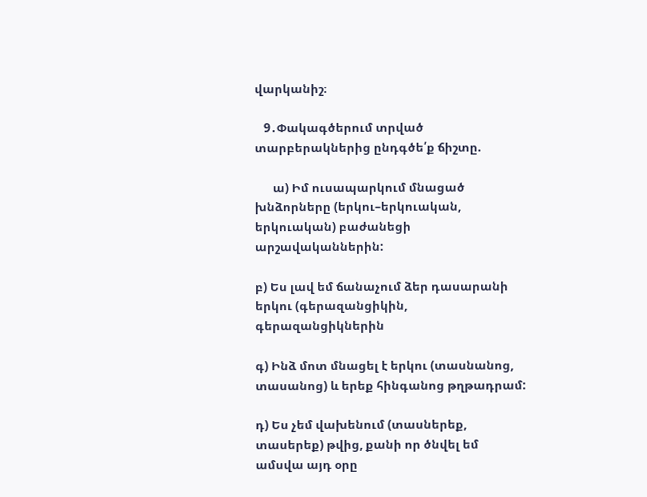վարկանիշ։

   9․Փակագծերում տրված տարբերակներից ընդգծե՛ք ճիշտը.

      ա) Իմ ուսապարկում մնացած խնձորները (երկու–երկուական, երկուական) բաժանեցի արշավականներին:

բ) Ես լավ եմ ճանաչում ձեր դասարանի երկու (գերազանցիկին, գերազանցիկներին

գ) Ինձ մոտ մնացել է երկու (տասնանոց, տասանոց) և երեք հինգանոց թղթադրամ:

դ) Ես չեմ վախենում (տասներեք, տասերեք) թվից, քանի որ ծնվել եմ ամսվա այդ օրը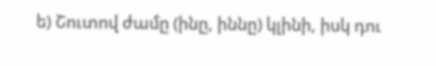ե) Շուտով ժամը (ինը, իննը) կլինի, իսկ դու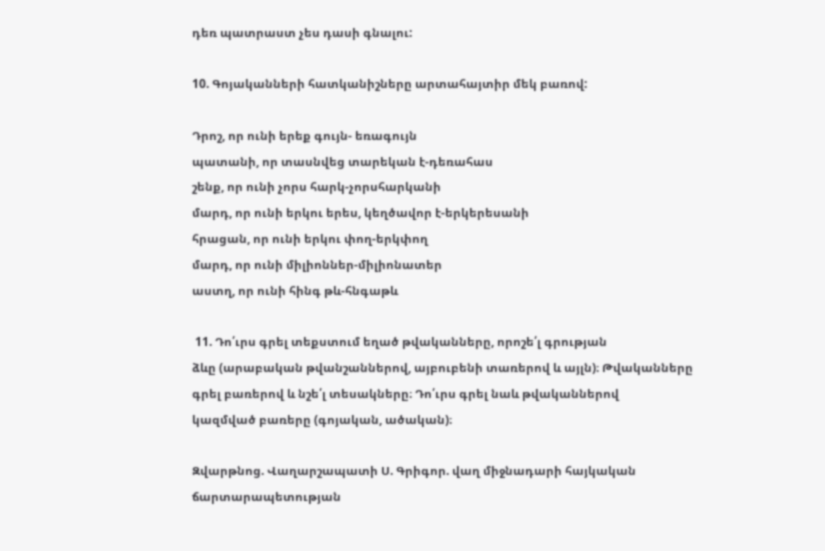դեռ պատրաստ չես դասի գնալու:

10. Գոյականների հատկանիշները արտահայտիր մեկ բառով:

Դրոշ, որ ունի երեք գույն- եռագույն
պատանի, որ տասնվեց տարեկան է-դեռահաս
շենք, որ ունի չորս հարկ-չորսհարկանի
մարդ, որ ունի երկու երես, կեղծավոր է-երկերեսանի
հրացան, որ ունի երկու փող-երկփող
մարդ, որ ունի միլիոններ-միլիոնատեր
աստղ, որ ունի հինգ թև-հնգաթև

 11. Դո՛ւրս գրել տեքստում եղած թվականները, որոշե՛լ գրության
ձևը (արաբական թվանշաններով, այբուբենի տառերով և այլն)։ Թվականները
գրել բառերով և նշե՛լ տեսակները։ Դո՛ւրս գրել նաև թվականներով
կազմված բառերը (գոյական, ածական)։

Զվարթնոց. Վաղարշապատի Ս. Գրիգոր. վաղ միջնադարի հայկական ճարտարապետության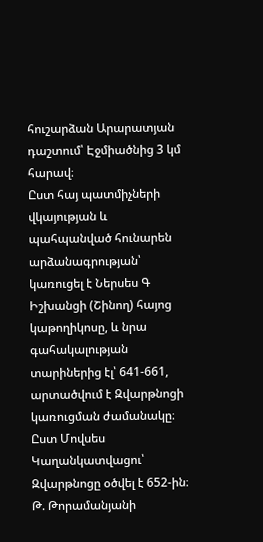հուշարձան Արարատյան դաշտում՝ Էջմիածնից 3 կմ հարավ։
Ըստ հայ պատմիչների վկայության և պահպանված հունարեն արձանագրության՝
կառուցել է Ներսես Գ Իշխանցի (Շինող) հայոց կաթողիկոսը, և նրա գահակալության
տարիներից էլ՝ 641-661, արտածվում է Զվարթնոցի կառուցման ժամանակը։
Ըստ Մովսես Կաղանկատվացու՝ Զվարթնոցը օծվել է 652-ին։ Թ. Թորամանյանի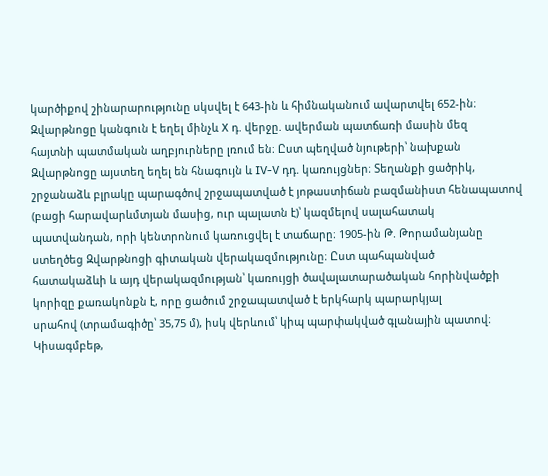կարծիքով շինարարությունը սկսվել է 643-ին և հիմնականում ավարտվել 652-ին։
Զվարթնոցը կանգուն է եղել մինչև X դ. վերջը. ավերման պատճառի մասին մեզ
հայտնի պատմական աղբյուրները լռում են։ Ըստ պեղված նյութերի՝ նախքան
Զվարթնոցը այստեղ եղել են հնագույն և IV-V դդ. կառույցներ։ Տեղանքի ցածրիկ,
շրջանաձև բլրակը պարագծով շրջապատված է յոթաստիճան բազմանիստ հենապատով
(բացի հարավարևմտյան մասից, ուր պալատն է)՝ կազմելով սալահատակ
պատվանդան, որի կենտրոնում կառուցվել է տաճարը։ 1905-ին Թ. Թորամանյանը
ստեղծեց Զվարթնոցի գիտական վերակազմությունը։ Ըստ պահպանված
հատակաձևի և այդ վերակազմության՝ կառույցի ծավալատարածական հորինվածքի
կորիզը քառակոնքն է, որը ցածում շրջապատված է երկհարկ պարարկյալ
սրահով (տրամագիծը՝ 35,75 մ), իսկ վերևում՝ կիպ պարփակված գլանային պատով։
Կիսագմբեթ,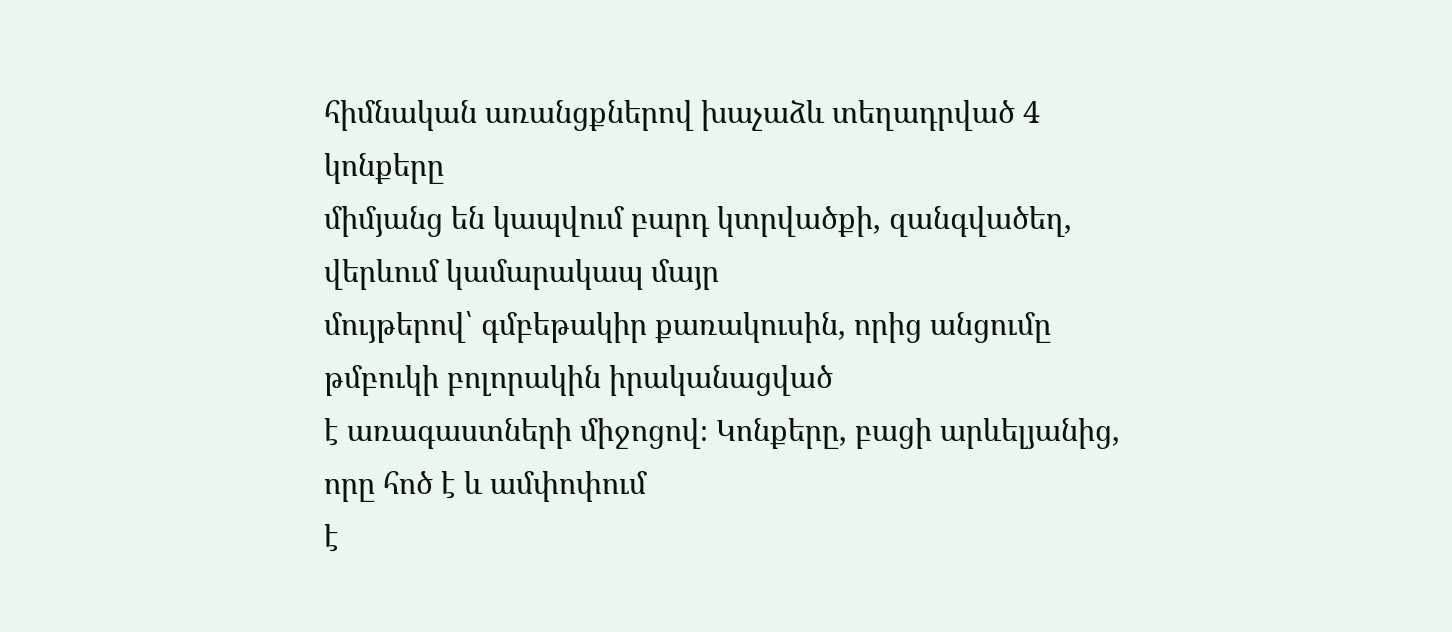հիմնական առանցքներով խաչաձև տեղադրված 4 կոնքերը
միմյանց են կապվում բարդ կտրվածքի, զանգվածեղ, վերևում կամարակապ մայր
մույթերով՝ գմբեթակիր քառակուսին, որից անցումը թմբուկի բոլորակին իրականացված
է առագաստների միջոցով։ Կոնքերը, բացի արևելյանից, որը հոծ է և ամփոփում
է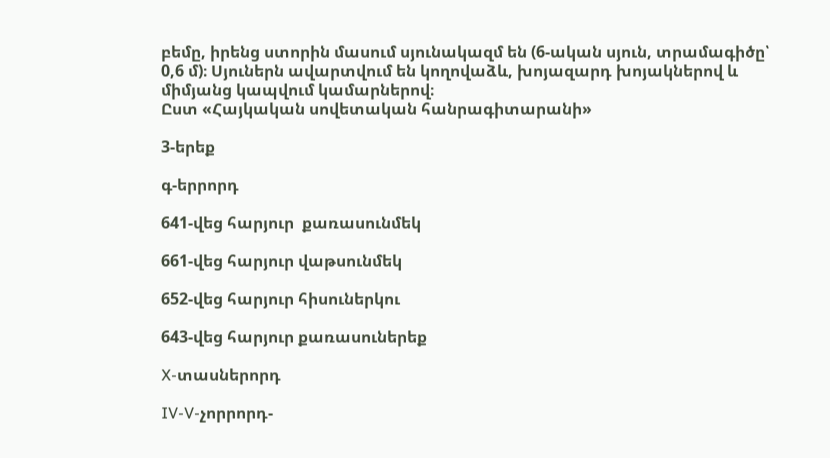բեմը, իրենց ստորին մասում սյունակազմ են (6-ական սյուն, տրամագիծը՝
0,6 մ)։ Սյուներն ավարտվում են կողովաձև, խոյազարդ խոյակներով և
միմյանց կապվում կամարներով։
Ըստ «Հայկական սովետական հանրագիտարանի»

3-երեք

գ-երրորդ

641-վեց հարյուր  քառասունմեկ

661-վեց հարյուր վաթսունմեկ

652-վեց հարյուր հիսուներկու

643-վեց հարյուր քառասուներեք

X-տասներորդ

IV-V-չորրորդ-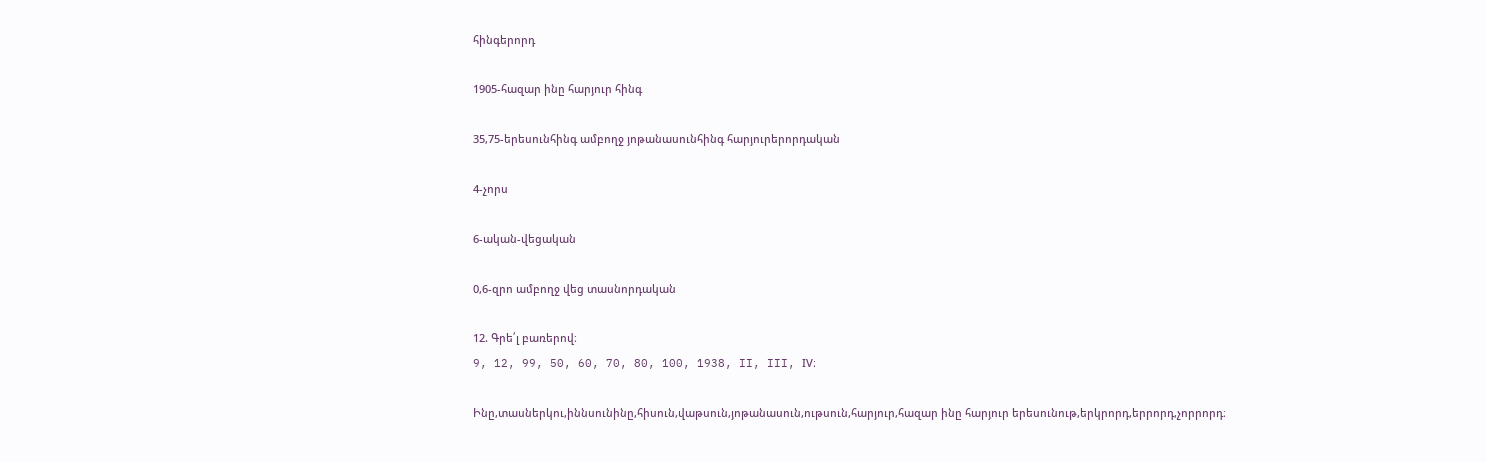հինգերորդ

1905-հազար ինը հարյուր հինգ

35,75-երեսունհինգ ամբողջ յոթանասունհինգ հարյուրերորդական

4-չորս

6-ական-վեցական

0,6-զրո ամբողջ վեց տասնորդական

12. Գրե՛լ բառերով։
9, 12, 99, 50, 60, 70, 80, 100, 1938, II, III, IV։

Ինը,տասներկու,իննսունինը,հիսուն,վաթսուն,յոթանասուն,ութսուն,հարյուր,հազար ինը հարյուր երեսունութ,երկրորդ,երրորդ,չորրորդ։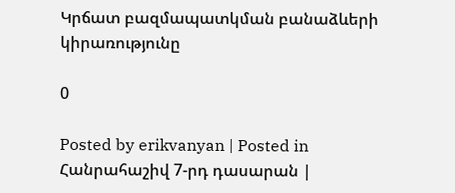Կրճատ բազմապատկման բանաձևերի կիրառությունը

0

Posted by erikvanyan | Posted in Հանրահաշիվ 7-րդ դասարան |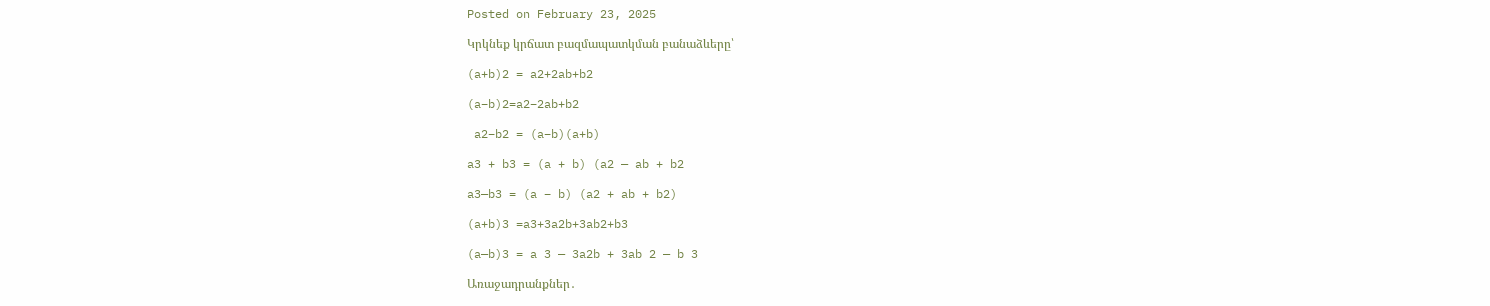Posted on February 23, 2025

Կրկնեք կրճատ բազմապատկման բանաձևերը՝

(a+b)2 = a2+2ab+b2

(a−b)2=a2−2ab+b2

 a2−b2 = (a−b)(a+b)

a3 + b3 = (a + b) (a2 — ab + b2

a3—b3 = (a – b) (a2 + ab + b2)

(a+b)3 =a3+3a2b+3ab2+b3

(a—b)3 = a 3 — 3a2b + 3ab 2 — b 3

Առաջադրանքներ․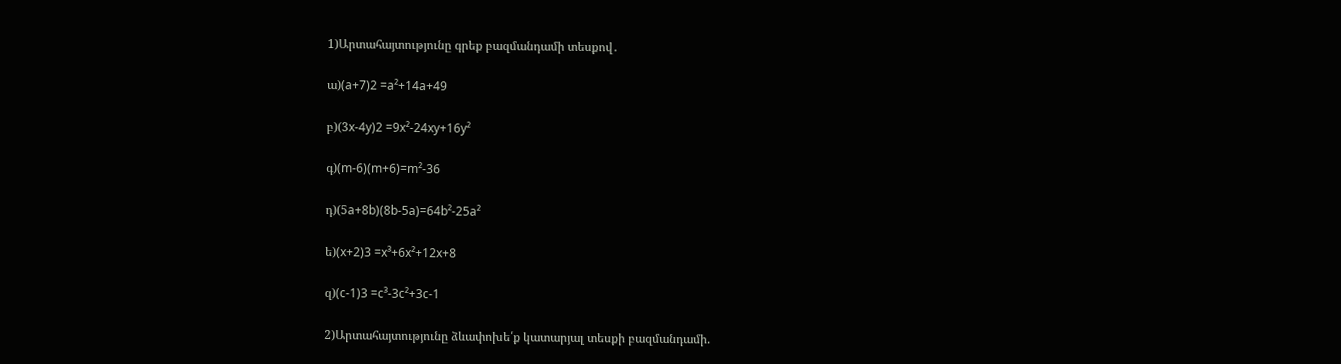1)Արտահայտությունը գրեք բազմանդամի տեսքով․

ա)(a+7)2 =a²+14a+49

բ)(3x-4y)2 =9x²-24xy+16y²

գ)(m-6)(m+6)=m²-36

դ)(5a+8b)(8b-5a)=64b²-25a²

ե)(x+2)3 =x³+6x²+12x+8

զ)(c-1)3 =c³-3c²+3c-1

2)Արտահայտությունը ձևափոխե՛ք կատարյալ տեսքի բազմանդամի.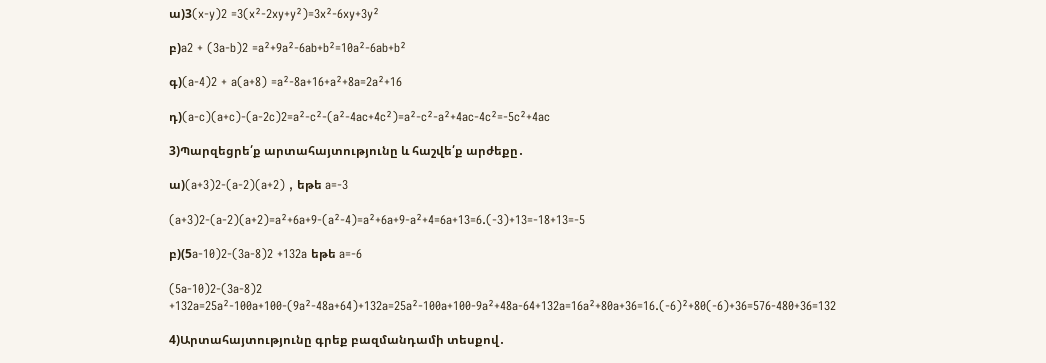ա)3(x-y)2 =3(x²-2xy+y²)=3x²-6xy+3y²

բ)a2 + (3a-b)2 =a²+9a²-6ab+b²=10a²-6ab+b²

գ)(a-4)2 + a(a+8) =a²-8a+16+a²+8a=2a²+16

դ)(a-c)(a+c)-(a-2c)2=a²-c²-(a²-4ac+4c²)=a²-c²-a²+4ac-4c²=-5c²+4ac

3)Պարզեցրե՛ք արտահայտությունը և հաշվե՛ք արժեքը․

ա)(a+3)2-(a-2)(a+2) , եթե a=-3

(a+3)2-(a-2)(a+2)=a²+6a+9-(a²-4)=a²+6a+9-a²+4=6a+13=6.(-3)+13=-18+13=-5

բ)(5a-10)2-(3a-8)2 +132a եթե a=-6

(5a-10)2-(3a-8)2 +132a=25a²-100a+100-(9a²-48a+64)+132a=25a²-100a+100-9a²+48a-64+132a=16a²+80a+36=16.(-6)²+80(-6)+36=576-480+36=132

4)Արտահայտությունը գրեք բազմանդամի տեսքով․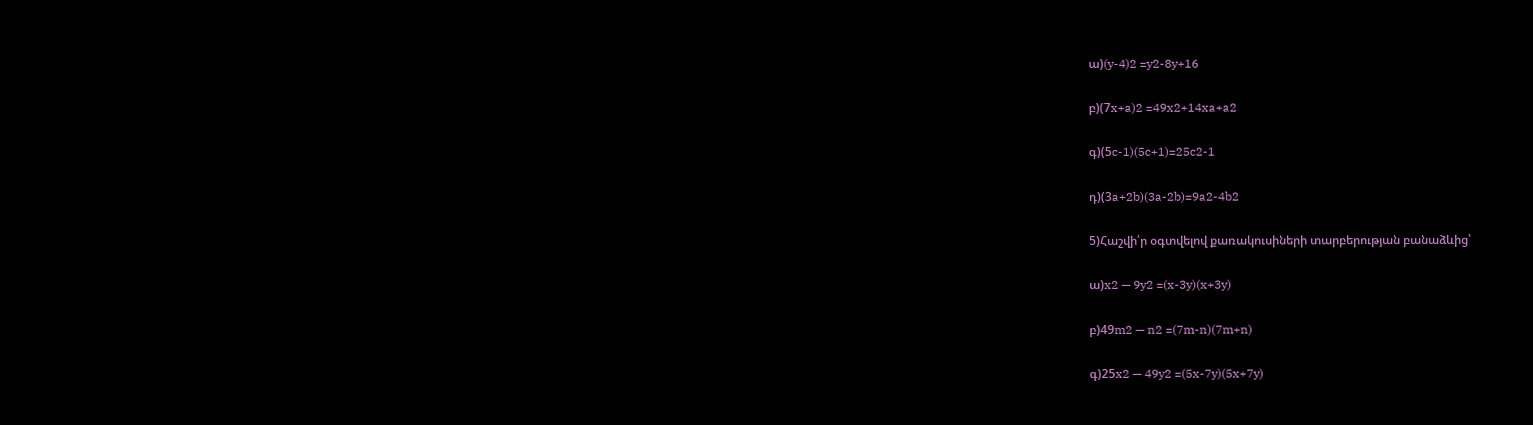ա)(y-4)2 =y2-8y+16

բ)(7x+a)2 =49x2+14xa+a2

գ)(5c-1)(5c+1)=25c2-1

դ)(3a+2b)(3a-2b)=9a2-4b2

5)Հաշվի՛ր օգտվելով քառակուսիների տարբերության բանաձևից՝

ա)x2 — 9y2 =(x-3y)(x+3y)

բ)49m2 — n2 =(7m-n)(7m+n)

գ)25x2 — 49y2 =(5x-7y)(5x+7y)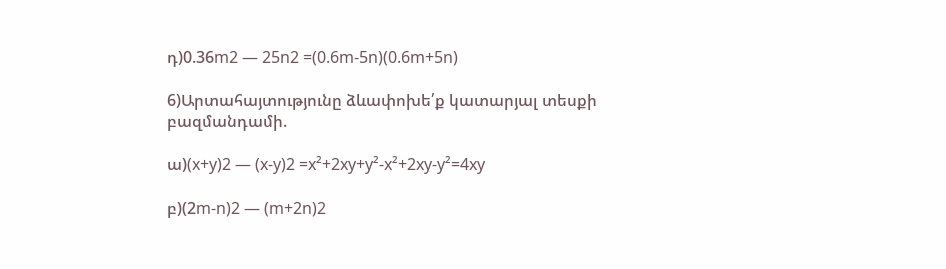դ)0.36m2 — 25n2 =(0.6m-5n)(0.6m+5n)

6)Արտահայտությունը ձևափոխե՛ք կատարյալ տեսքի բազմանդամի.

ա)(x+y)2 — (x-y)2 =x²+2xy+y²-x²+2xy-y²=4xy

բ)(2m-n)2 — (m+2n)2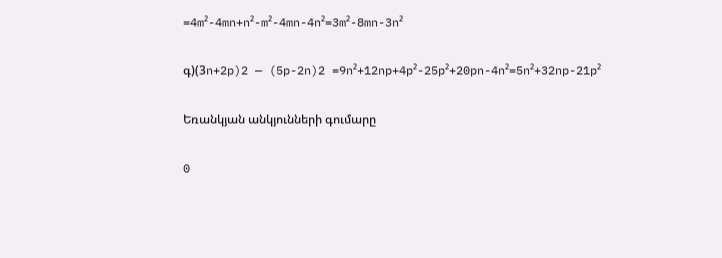=4m²-4mn+n²-m²-4mn-4n²=3m²-8mn-3n²

գ)(3n+2p)2 — (5p-2n)2 =9n²+12np+4p²-25p²+20pn-4n²=5n²+32np-21p²

Եռանկյան անկյունների գումարը

0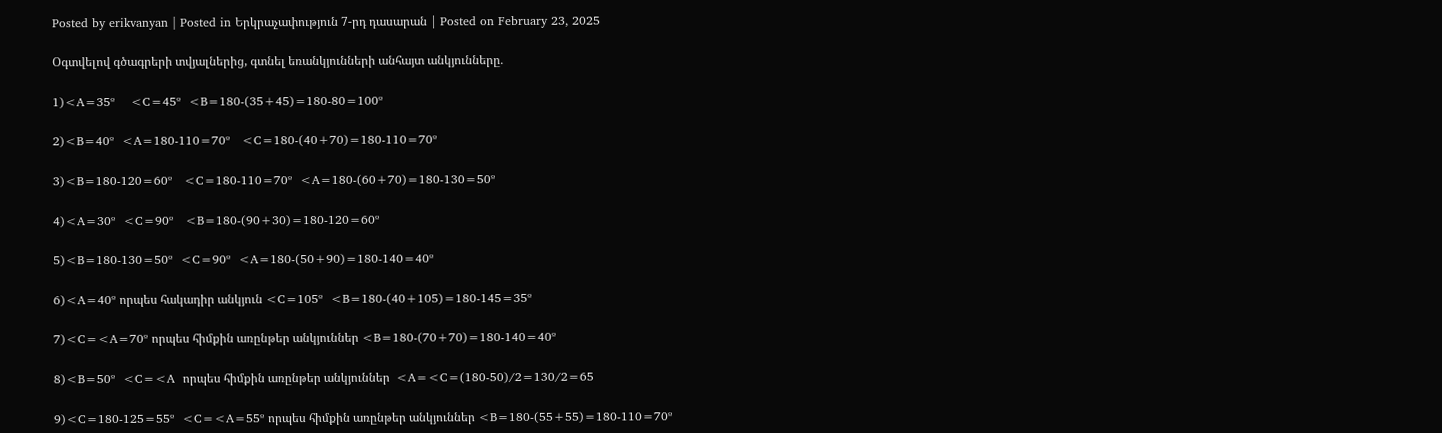Posted by erikvanyan | Posted in Երկրաչափություն 7-րդ դասարան | Posted on February 23, 2025

Օգտվելով գծագրերի տվյալներից, գտնել եռանկյունների անհայտ անկյունները․

1)<A=35º    <C=45º  <B=180-(35+45)=180-80=100º

2)<B=40º  <A=180-110=70º   <C=180-(40+70)=180-110=70º

3)<B=180-120=60º   <C=180-110=70º  <A=180-(60+70)=180-130=50º

4)<A=30º  <C=90º   <B=180-(90+30)=180-120=60º

5)<B=180-130=50º  <C=90º  <A=180-(50+90)=180-140=40º

6)<A=40º որպես հակադիր անկյուն <C=105º  <B=180-(40+105)=180-145=35º

7)<C=<A=70º որպես հիմքին առընթեր անկյուններ <B=180-(70+70)=180-140=40º

8)<B=50º  <C=<A  որպես հիմքին առընթեր անկյուններ  <A=<C=(180-50)/2=130/2=65

9)<C=180-125=55º  <C=<A=55º որպես հիմքին առընթեր անկյուններ <B=180-(55+55)=180-110=70º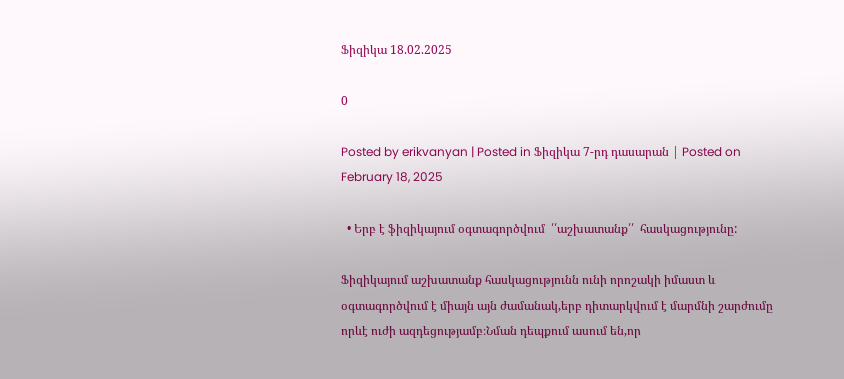Ֆիզիկա 18.02.2025

0

Posted by erikvanyan | Posted in Ֆիզիկա 7-րդ դասարան | Posted on February 18, 2025

  • Երբ է ֆիզիկայում օգտագործվում  ՛՛աշխատանք՛՛  հասկացությունը:

Ֆիզիկայում աշխատանք հասկացությունն ունի որոշակի իմաստ և օգտագործվում է միայն այն ժամանակ,երբ դիտարկվում է մարմնի շարժումը որևէ ուժի ազդեցությամբ։Նման դեպքում ասում են,որ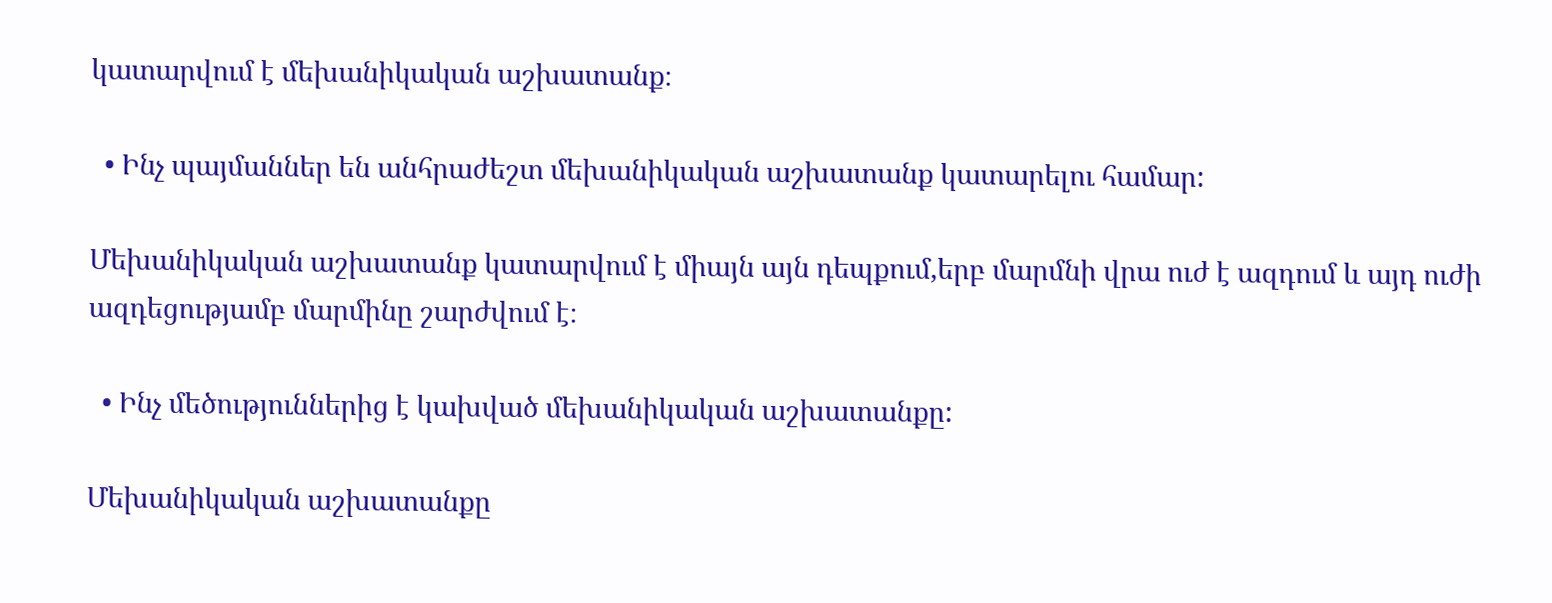կատարվում է մեխանիկական աշխատանք։

  • Ինչ պայմաններ են անհրաժեշտ մեխանիկական աշխատանք կատարելու համար:

Մեխանիկական աշխատանք կատարվում է միայն այն դեպքում,երբ մարմնի վրա ուժ է ազդում և այդ ուժի ազդեցությամբ մարմինը շարժվում է։

  • Ինչ մեծություններից է կախված մեխանիկական աշխատանքը:

Մեխանիկական աշխատանքը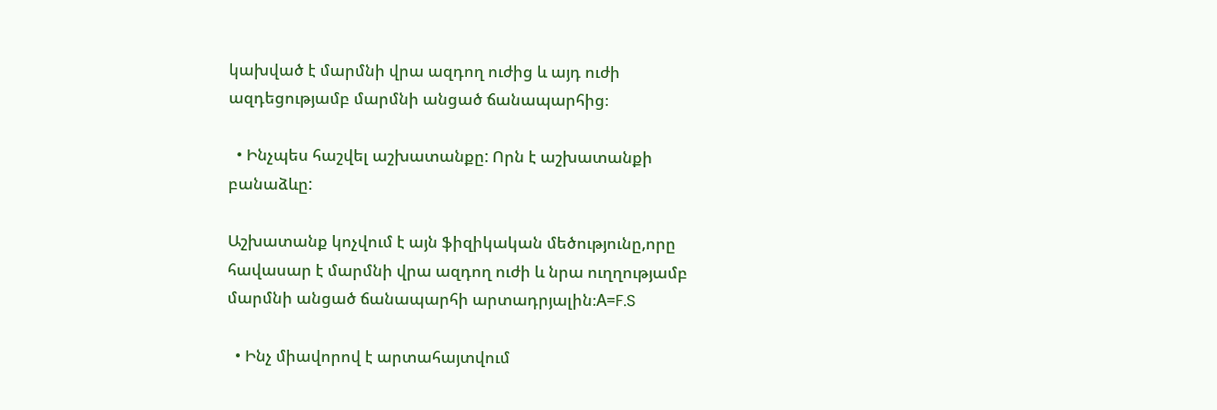կախված է մարմնի վրա ազդող ուժից և այդ ուժի ազդեցությամբ մարմնի անցած ճանապարհից։

  • Ինչպես հաշվել աշխատանքը: Որն է աշխատանքի բանաձևը:

Աշխատանք կոչվում է այն ֆիզիկական մեծությունը,որը հավասար է մարմնի վրա ազդող ուժի և նրա ուղղությամբ մարմնի անցած ճանապարհի արտադրյալին։A=F.S

  • Ինչ միավորով է արտահայտվում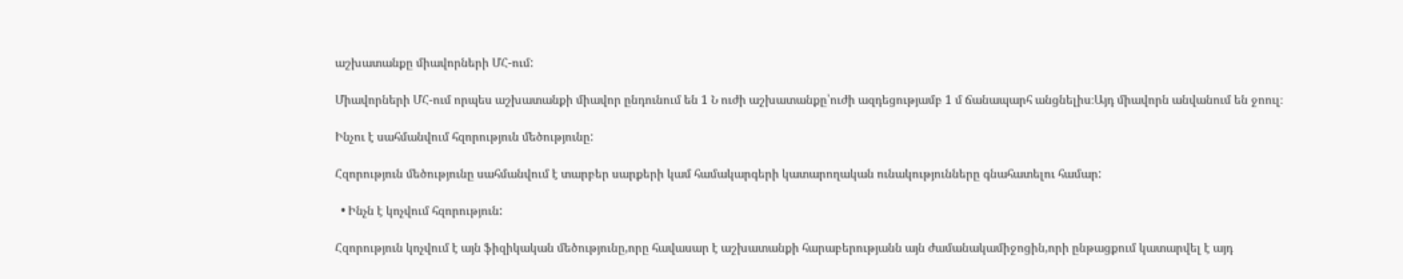աշխատանքը միավորների ՄՀ-ում:

Միավորների ՄՀ-ում որպես աշխատանքի միավոր ընդունում են 1 Ն ուժի աշխատանքը՝ուժի ազդեցությամբ 1 մ ճանապարհ անցնելիս։Այդ միավորն անվանում են ջոուլ։

Ինչու է սահմանվում հզորություն մեծությունը:

Հզորություն մեծությունը սահմանվում է տարբեր սարքերի կամ համակարգերի կատարողական ունակությունները գնահատելու համար:

  • Ինչն է կոչվում հզորություն:

Հզորություն կոչվում է այն ֆիզիկական մեծությունը,որը հավասար է աշխատանքի հարաբերությանն այն ժամանակամիջոցին,որի ընթացքում կատարվել է այդ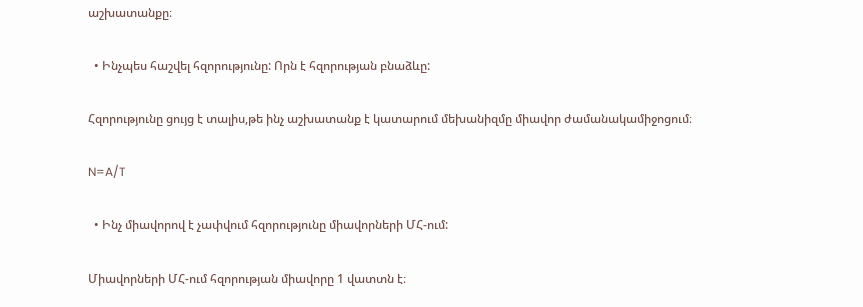աշխատանքը։

  • Ինչպես հաշվել հզորությունը: Որն է հզորության բնաձևը:

Հզորությունը ցույց է տալիս,թե ինչ աշխատանք է կատարում մեխանիզմը միավոր ժամանակամիջոցում։

N=A/T

  • Ինչ միավորով է չափվում հզորությունը միավորների ՄՀ-ում:

Միավորների ՄՀ-ում հզորության միավորը 1 վատտն է։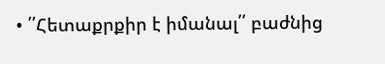• ՛՛Հետաքրքիր է իմանալ՛՛ բաժնից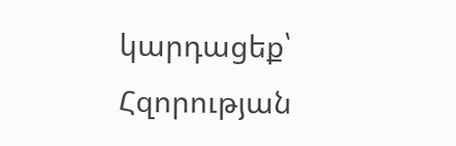կարդացեք՝ Հզորության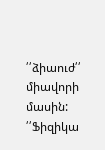՛՛ձիաուժ՛՛ միավորի մասին: ՛՛Ֆիզիկա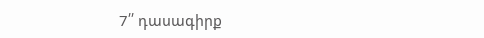7՛՛ դասագիրք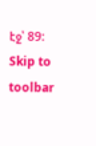էջ՝ 89:
Skip to toolbar